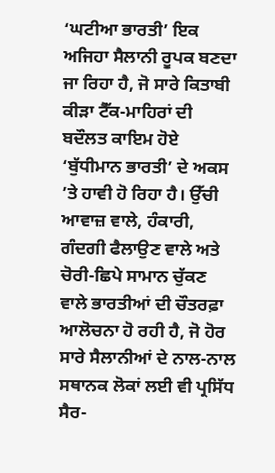‘ਘਟੀਆ ਭਾਰਤੀ’ ਇਕ ਅਜਿਹਾ ਸੈਲਾਨੀ ਰੂਪਕ ਬਣਦਾ ਜਾ ਰਿਹਾ ਹੈ, ਜੋ ਸਾਰੇ ਕਿਤਾਬੀ ਕੀੜਾ ਟੈੱਕ-ਮਾਹਿਰਾਂ ਦੀ ਬਦੌਲਤ ਕਾਇਮ ਹੋਏ ‘ਬੁੱਧੀਮਾਨ ਭਾਰਤੀ’ ਦੇ ਅਕਸ ’ਤੇ ਹਾਵੀ ਹੋ ਰਿਹਾ ਹੈ। ਉੱਚੀ ਆਵਾਜ਼ ਵਾਲੇ, ਹੰਕਾਰੀ, ਗੰਦਗੀ ਫੈਲਾਉਣ ਵਾਲੇ ਅਤੇ ਚੋਰੀ-ਛਿਪੇ ਸਾਮਾਨ ਚੁੱਕਣ ਵਾਲੇ ਭਾਰਤੀਆਂ ਦੀ ਚੌਤਰਫ਼ਾ ਆਲੋਚਨਾ ਹੋ ਰਹੀ ਹੈ, ਜੋ ਹੋਰ ਸਾਰੇ ਸੈਲਾਨੀਆਂ ਦੇ ਨਾਲ-ਨਾਲ ਸਥਾਨਕ ਲੋਕਾਂ ਲਈ ਵੀ ਪ੍ਰਸਿੱਧ ਸੈਰ-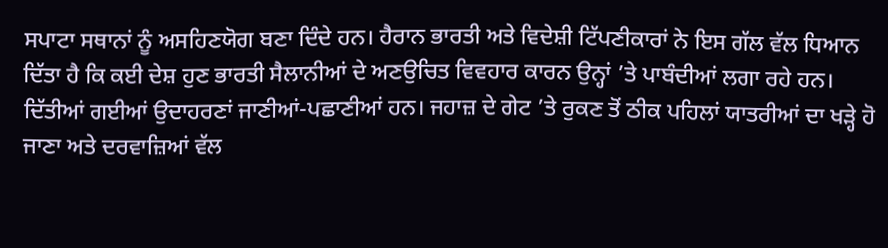ਸਪਾਟਾ ਸਥਾਨਾਂ ਨੂੰ ਅਸਹਿਣਯੋਗ ਬਣਾ ਦਿੰਦੇ ਹਨ। ਹੈਰਾਨ ਭਾਰਤੀ ਅਤੇ ਵਿਦੇਸ਼ੀ ਟਿੱਪਣੀਕਾਰਾਂ ਨੇ ਇਸ ਗੱਲ ਵੱਲ ਧਿਆਨ ਦਿੱਤਾ ਹੈ ਕਿ ਕਈ ਦੇਸ਼ ਹੁਣ ਭਾਰਤੀ ਸੈਲਾਨੀਆਂ ਦੇ ਅਣਉਚਿਤ ਵਿਵਹਾਰ ਕਾਰਨ ਉਨ੍ਹਾਂ ’ਤੇ ਪਾਬੰਦੀਆਂ ਲਗਾ ਰਹੇ ਹਨ।
ਦਿੱਤੀਆਂ ਗਈਆਂ ਉਦਾਹਰਣਾਂ ਜਾਣੀਆਂ-ਪਛਾਣੀਆਂ ਹਨ। ਜਹਾਜ਼ ਦੇ ਗੇਟ ’ਤੇ ਰੁਕਣ ਤੋਂ ਠੀਕ ਪਹਿਲਾਂ ਯਾਤਰੀਆਂ ਦਾ ਖੜ੍ਹੇ ਹੋ ਜਾਣਾ ਅਤੇ ਦਰਵਾਜ਼ਿਆਂ ਵੱਲ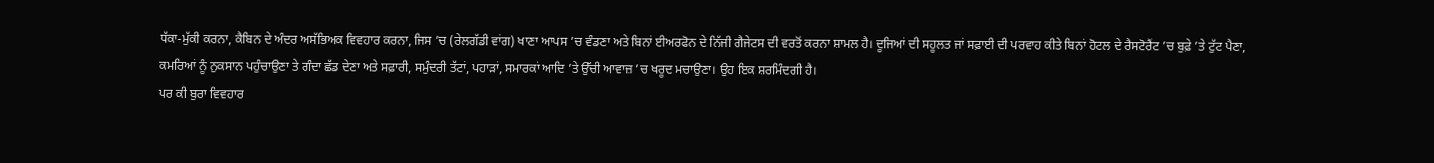ਧੱਕਾ-ਮੁੱਕੀ ਕਰਨਾ, ਕੈਬਿਨ ਦੇ ਅੰਦਰ ਅਸੱਭਿਅਕ ਵਿਵਹਾਰ ਕਰਨਾ, ਜਿਸ ’ਚ (ਰੇਲਗੱਡੀ ਵਾਂਗ) ਖਾਣਾ ਆਪਸ ’ਚ ਵੰਡਣਾ ਅਤੇ ਬਿਨਾਂ ਈਅਰਫੋਨ ਦੇ ਨਿੱਜੀ ਗੈਜੇਟਸ ਦੀ ਵਰਤੋਂ ਕਰਨਾ ਸ਼ਾਮਲ ਹੈ। ਦੂਜਿਆਂ ਦੀ ਸਹੂਲਤ ਜਾਂ ਸਫ਼ਾਈ ਦੀ ਪਰਵਾਹ ਕੀਤੇ ਬਿਨਾਂ ਹੋਟਲ ਦੇ ਰੈਸਟੋਰੈਂਟ ’ਚ ਬੁਫ਼ੇ ’ਤੇ ਟੁੱਟ ਪੈਣਾ, ਕਮਰਿਆਂ ਨੂੰ ਨੁਕਸਾਨ ਪਹੁੰਚਾਉਣਾ ਤੇ ਗੰਦਾ ਛੱਡ ਦੇਣਾ ਅਤੇ ਸਫ਼ਾਰੀ, ਸਮੁੰਦਰੀ ਤੱਟਾਂ, ਪਹਾੜਾਂ, ਸਮਾਰਕਾਂ ਆਦਿ ’ਤੇ ਉੱਚੀ ਆਵਾਜ਼ ’ਚ ਖਰੂਦ ਮਚਾਉਣਾ। ਉਹ ਇਕ ਸ਼ਰਮਿੰਦਗੀ ਹੈ।
ਪਰ ਕੀ ਬੁਰਾ ਵਿਵਹਾਰ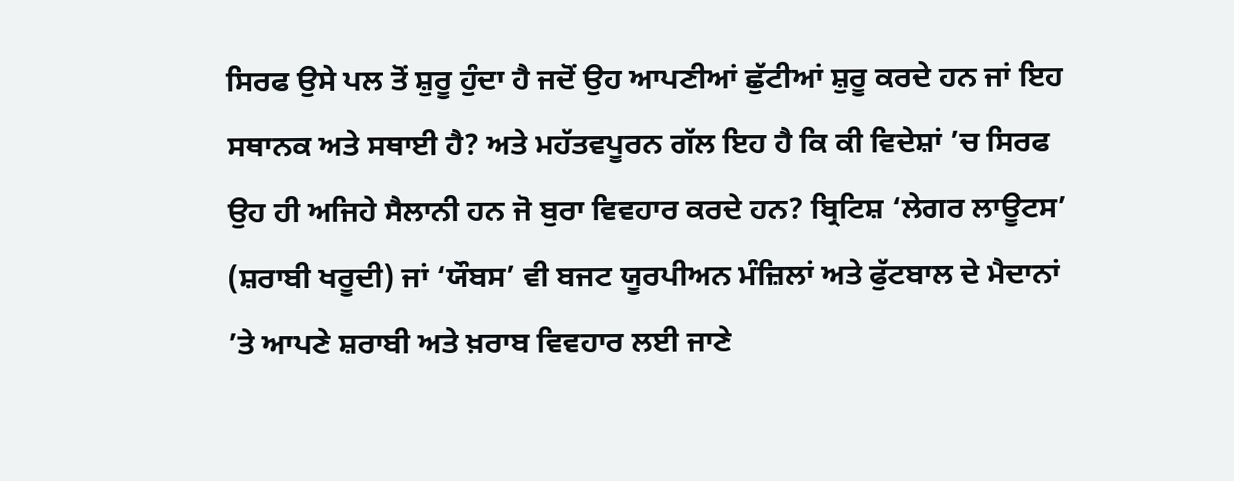ਸਿਰਫ ਉਸੇ ਪਲ ਤੋਂ ਸ਼ੁਰੂ ਹੁੰਦਾ ਹੈ ਜਦੋਂ ਉਹ ਆਪਣੀਆਂ ਛੁੱਟੀਆਂ ਸ਼ੁਰੂ ਕਰਦੇ ਹਨ ਜਾਂ ਇਹ ਸਥਾਨਕ ਅਤੇ ਸਥਾਈ ਹੈ? ਅਤੇ ਮਹੱਤਵਪੂਰਨ ਗੱਲ ਇਹ ਹੈ ਕਿ ਕੀ ਵਿਦੇਸ਼ਾਂ ’ਚ ਸਿਰਫ ਉਹ ਹੀ ਅਜਿਹੇ ਸੈਲਾਨੀ ਹਨ ਜੋ ਬੁਰਾ ਵਿਵਹਾਰ ਕਰਦੇ ਹਨ? ਬ੍ਰਿਟਿਸ਼ ‘ਲੇਗਰ ਲਾਊਟਸ’ (ਸ਼ਰਾਬੀ ਖਰੂਦੀ) ਜਾਂ ‘ਯੌਬਸ’ ਵੀ ਬਜਟ ਯੂਰਪੀਅਨ ਮੰਜ਼ਿਲਾਂ ਅਤੇ ਫੁੱਟਬਾਲ ਦੇ ਮੈਦਾਨਾਂ ’ਤੇ ਆਪਣੇ ਸ਼ਰਾਬੀ ਅਤੇ ਖ਼ਰਾਬ ਵਿਵਹਾਰ ਲਈ ਜਾਣੇ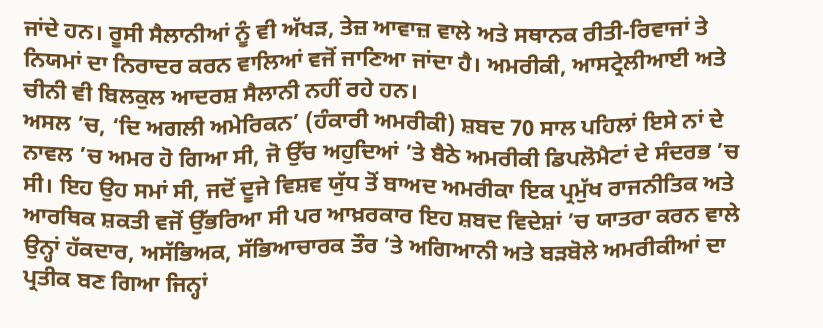ਜਾਂਦੇ ਹਨ। ਰੂਸੀ ਸੈਲਾਨੀਆਂ ਨੂੰ ਵੀ ਅੱਖੜ, ਤੇਜ਼ ਆਵਾਜ਼ ਵਾਲੇ ਅਤੇ ਸਥਾਨਕ ਰੀਤੀ-ਰਿਵਾਜਾਂ ਤੇ ਨਿਯਮਾਂ ਦਾ ਨਿਰਾਦਰ ਕਰਨ ਵਾਲਿਆਂ ਵਜੋਂ ਜਾਣਿਆ ਜਾਂਦਾ ਹੈ। ਅਮਰੀਕੀ, ਆਸਟ੍ਰੇਲੀਆਈ ਅਤੇ ਚੀਨੀ ਵੀ ਬਿਲਕੁਲ ਆਦਰਸ਼ ਸੈਲਾਨੀ ਨਹੀਂ ਰਹੇ ਹਨ।
ਅਸਲ ’ਚ, ‘ਦਿ ਅਗਲੀ ਅਮੇਰਿਕਨ’ (ਹੰਕਾਰੀ ਅਮਰੀਕੀ) ਸ਼ਬਦ 70 ਸਾਲ ਪਹਿਲਾਂ ਇਸੇ ਨਾਂ ਦੇ ਨਾਵਲ ’ਚ ਅਮਰ ਹੋ ਗਿਆ ਸੀ, ਜੋ ਉੱਚ ਅਹੁਦਿਆਂ ’ਤੇ ਬੈਠੇ ਅਮਰੀਕੀ ਡਿਪਲੋਮੈਟਾਂ ਦੇ ਸੰਦਰਭ ’ਚ ਸੀ। ਇਹ ਉਹ ਸਮਾਂ ਸੀ, ਜਦੋਂ ਦੂਜੇ ਵਿਸ਼ਵ ਯੁੱਧ ਤੋਂ ਬਾਅਦ ਅਮਰੀਕਾ ਇਕ ਪ੍ਰਮੁੱਖ ਰਾਜਨੀਤਿਕ ਅਤੇ ਆਰਥਿਕ ਸ਼ਕਤੀ ਵਜੋਂ ਉੱਭਰਿਆ ਸੀ ਪਰ ਆਖ਼ਰਕਾਰ ਇਹ ਸ਼ਬਦ ਵਿਦੇਸ਼ਾਂ ’ਚ ਯਾਤਰਾ ਕਰਨ ਵਾਲੇ ਉਨ੍ਹਾਂ ਹੱਕਦਾਰ, ਅਸੱਭਿਅਕ, ਸੱਭਿਆਚਾਰਕ ਤੌਰ ’ਤੇ ਅਗਿਆਨੀ ਅਤੇ ਬੜਬੋਲੇ ਅਮਰੀਕੀਆਂ ਦਾ ਪ੍ਰਤੀਕ ਬਣ ਗਿਆ ਜਿਨ੍ਹਾਂ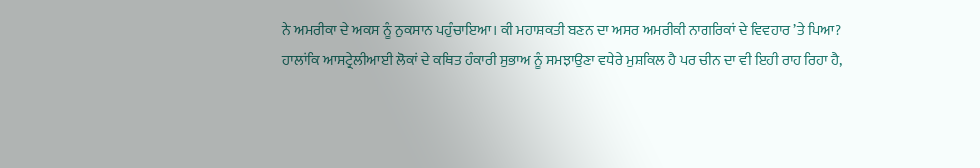ਨੇ ਅਮਰੀਕਾ ਦੇ ਅਕਸ ਨੂੰ ਨੁਕਸਾਨ ਪਹੁੰਚਾਇਆ। ਕੀ ਮਹਾਸ਼ਕਤੀ ਬਣਨ ਦਾ ਅਸਰ ਅਮਰੀਕੀ ਨਾਗਰਿਕਾਂ ਦੇ ਵਿਵਹਾਰ ’ਤੇ ਪਿਆ?
ਹਾਲਾਂਕਿ ਆਸਟ੍ਰੇਲੀਆਈ ਲੋਕਾਂ ਦੇ ਕਥਿਤ ਹੰਕਾਰੀ ਸੁਭਾਅ ਨੂੰ ਸਮਝਾਉਣਾ ਵਧੇਰੇ ਮੁਸ਼ਕਿਲ ਹੈ ਪਰ ਚੀਨ ਦਾ ਵੀ ਇਹੀ ਰਾਹ ਰਿਹਾ ਹੈ,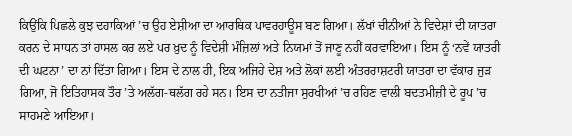ਕਿਉਂਕਿ ਪਿਛਲੇ ਕੁਝ ਦਹਾਕਿਆਂ ’ਚ ਉਹ ਏਸ਼ੀਆ ਦਾ ਆਰਥਿਕ ਪਾਵਰਹਾਊਸ ਬਣ ਗਿਆ। ਲੱਖਾਂ ਚੀਨੀਆਂ ਨੇ ਵਿਦੇਸ਼ਾਂ ਦੀ ਯਾਤਰਾ ਕਰਨ ਦੇ ਸਾਧਨ ਤਾਂ ਹਾਸਲ ਕਰ ਲਏ ਪਰ ਖ਼ੁਦ ਨੂੰ ਵਿਦੇਸ਼ੀ ਮੰਜ਼ਿਲਾਂ ਅਤੇ ਨਿਯਮਾਂ ਤੋਂ ਜਾਣੂ ਨਹੀਂ ਕਰਵਾਇਆ। ਇਸ ਨੂੰ ‘ਨਵੇਂ ਯਾਤਰੀ ਦੀ ਘਟਨਾ’ ਦਾ ਨਾਂ ਦਿੱਤਾ ਗਿਆ। ਇਸ ਦੇ ਨਾਲ ਹੀ, ਇਕ ਅਜਿਹੇ ਦੇਸ਼ ਅਤੇ ਲੋਕਾਂ ਲਈ ਅੰਤਰਰਾਸ਼ਟਰੀ ਯਾਤਰਾ ਦਾ ਵੱਕਾਰ ਜੁੜ ਗਿਆ, ਜੋ ਇਤਿਹਾਸਕ ਤੌਰ ’ਤੇ ਅਲੱਗ-ਥਲੱਗ ਰਹੇ ਸਨ। ਇਸ ਦਾ ਨਤੀਜਾ ਸੁਰਖੀਆਂ ’ਚ ਰਹਿਣ ਵਾਲੀ ਬਦਤਮੀਜ਼ੀ ਦੇ ਰੂਪ ’ਚ ਸਾਹਮਣੇ ਆਇਆ।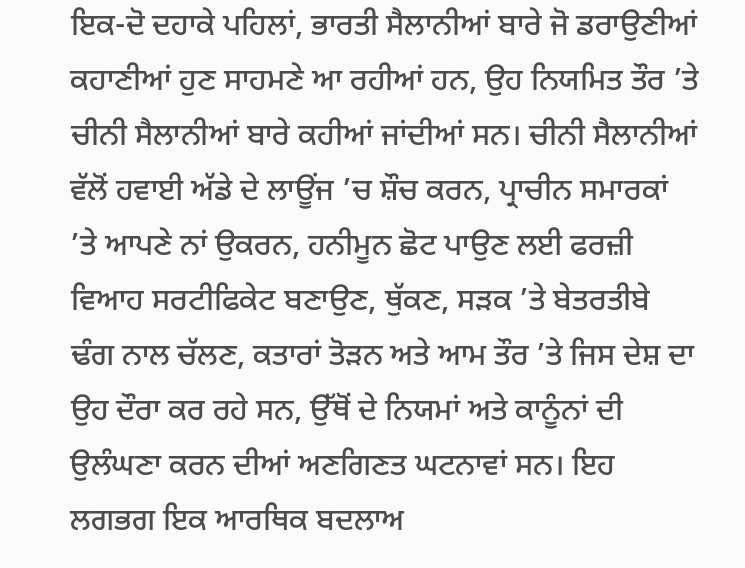ਇਕ-ਦੋ ਦਹਾਕੇ ਪਹਿਲਾਂ, ਭਾਰਤੀ ਸੈਲਾਨੀਆਂ ਬਾਰੇ ਜੋ ਡਰਾਉਣੀਆਂ ਕਹਾਣੀਆਂ ਹੁਣ ਸਾਹਮਣੇ ਆ ਰਹੀਆਂ ਹਨ, ਉਹ ਨਿਯਮਿਤ ਤੌਰ ’ਤੇ ਚੀਨੀ ਸੈਲਾਨੀਆਂ ਬਾਰੇ ਕਹੀਆਂ ਜਾਂਦੀਆਂ ਸਨ। ਚੀਨੀ ਸੈਲਾਨੀਆਂ ਵੱਲੋਂ ਹਵਾਈ ਅੱਡੇ ਦੇ ਲਾਊਂਜ ’ਚ ਸ਼ੌਚ ਕਰਨ, ਪ੍ਰਾਚੀਨ ਸਮਾਰਕਾਂ ’ਤੇ ਆਪਣੇ ਨਾਂ ਉਕਰਨ, ਹਨੀਮੂਨ ਛੋਟ ਪਾਉਣ ਲਈ ਫਰਜ਼ੀ ਵਿਆਹ ਸਰਟੀਫਿਕੇਟ ਬਣਾਉਣ, ਥੁੱਕਣ, ਸੜਕ ’ਤੇ ਬੇਤਰਤੀਬੇ ਢੰਗ ਨਾਲ ਚੱਲਣ, ਕਤਾਰਾਂ ਤੋੜਨ ਅਤੇ ਆਮ ਤੌਰ ’ਤੇ ਜਿਸ ਦੇਸ਼ ਦਾ ਉਹ ਦੌਰਾ ਕਰ ਰਹੇ ਸਨ, ਉੱਥੋਂ ਦੇ ਨਿਯਮਾਂ ਅਤੇ ਕਾਨੂੰਨਾਂ ਦੀ ਉਲੰਘਣਾ ਕਰਨ ਦੀਆਂ ਅਣਗਿਣਤ ਘਟਨਾਵਾਂ ਸਨ। ਇਹ ਲਗਭਗ ਇਕ ਆਰਥਿਕ ਬਦਲਾਅ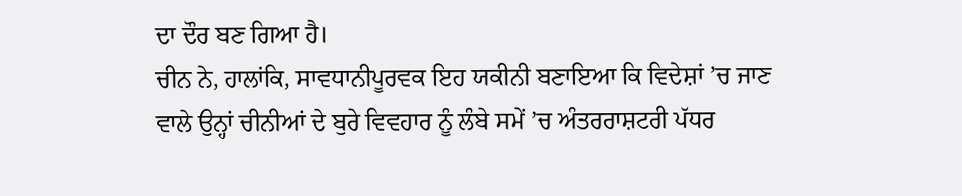ਦਾ ਦੌਰ ਬਣ ਗਿਆ ਹੈ।
ਚੀਨ ਨੇ, ਹਾਲਾਂਕਿ, ਸਾਵਧਾਨੀਪੂਰਵਕ ਇਹ ਯਕੀਨੀ ਬਣਾਇਆ ਕਿ ਵਿਦੇਸ਼ਾਂ ’ਚ ਜਾਣ ਵਾਲੇ ਉਨ੍ਹਾਂ ਚੀਨੀਆਂ ਦੇ ਬੁਰੇ ਵਿਵਹਾਰ ਨੂੰ ਲੰਬੇ ਸਮੇਂ ’ਚ ਅੰਤਰਰਾਸ਼ਟਰੀ ਪੱਧਰ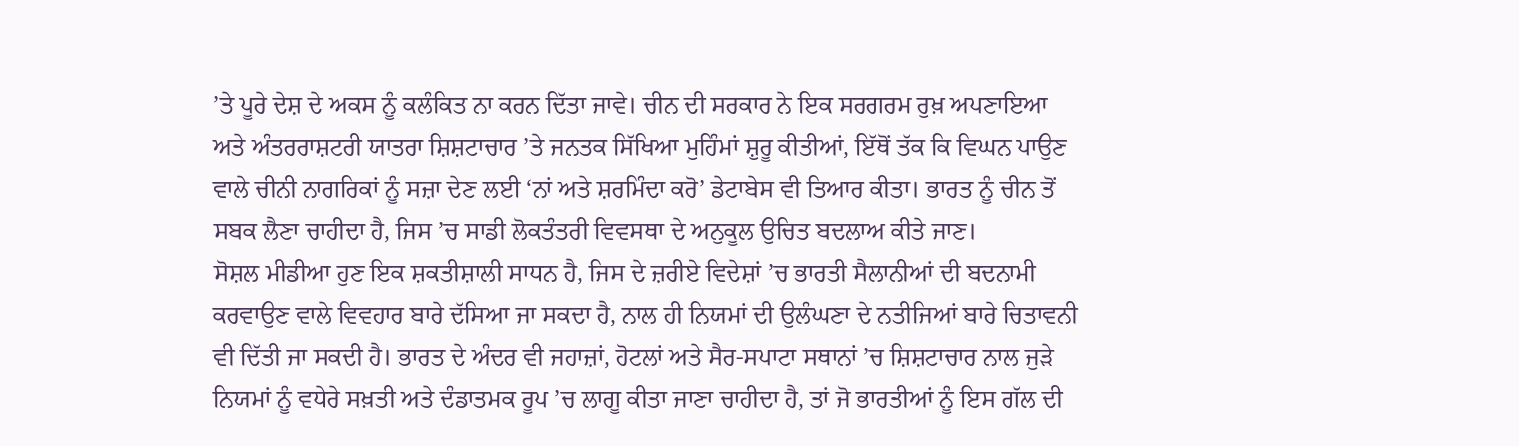’ਤੇ ਪੂਰੇ ਦੇਸ਼ ਦੇ ਅਕਸ ਨੂੰ ਕਲੰਕਿਤ ਨਾ ਕਰਨ ਦਿੱਤਾ ਜਾਵੇ। ਚੀਨ ਦੀ ਸਰਕਾਰ ਨੇ ਇਕ ਸਰਗਰਮ ਰੁਖ਼ ਅਪਣਾਇਆ ਅਤੇ ਅੰਤਰਰਾਸ਼ਟਰੀ ਯਾਤਰਾ ਸ਼ਿਸ਼ਟਾਚਾਰ ’ਤੇ ਜਨਤਕ ਸਿੱਖਿਆ ਮੁਹਿੰਮਾਂ ਸ਼ੁਰੂ ਕੀਤੀਆਂ, ਇੱਥੋਂ ਤੱਕ ਕਿ ਵਿਘਨ ਪਾਉਣ ਵਾਲੇ ਚੀਨੀ ਨਾਗਰਿਕਾਂ ਨੂੰ ਸਜ਼ਾ ਦੇਣ ਲਈ ‘ਨਾਂ ਅਤੇ ਸ਼ਰਮਿੰਦਾ ਕਰੋ’ ਡੇਟਾਬੇਸ ਵੀ ਤਿਆਰ ਕੀਤਾ। ਭਾਰਤ ਨੂੰ ਚੀਨ ਤੋਂ ਸਬਕ ਲੈਣਾ ਚਾਹੀਦਾ ਹੈ, ਜਿਸ ’ਚ ਸਾਡੀ ਲੋਕਤੰਤਰੀ ਵਿਵਸਥਾ ਦੇ ਅਨੁਕੂਲ ਉਚਿਤ ਬਦਲਾਅ ਕੀਤੇ ਜਾਣ।
ਸੋਸ਼ਲ ਮੀਡੀਆ ਹੁਣ ਇਕ ਸ਼ਕਤੀਸ਼ਾਲੀ ਸਾਧਨ ਹੈ, ਜਿਸ ਦੇ ਜ਼ਰੀਏ ਵਿਦੇਸ਼ਾਂ ’ਚ ਭਾਰਤੀ ਸੈਲਾਨੀਆਂ ਦੀ ਬਦਨਾਮੀ ਕਰਵਾਉਣ ਵਾਲੇ ਵਿਵਹਾਰ ਬਾਰੇ ਦੱਸਿਆ ਜਾ ਸਕਦਾ ਹੈ, ਨਾਲ ਹੀ ਨਿਯਮਾਂ ਦੀ ਉਲੰਘਣਾ ਦੇ ਨਤੀਜਿਆਂ ਬਾਰੇ ਚਿਤਾਵਨੀ ਵੀ ਦਿੱਤੀ ਜਾ ਸਕਦੀ ਹੈ। ਭਾਰਤ ਦੇ ਅੰਦਰ ਵੀ ਜਹਾਜ਼ਾਂ, ਹੋਟਲਾਂ ਅਤੇ ਸੈਰ-ਸਪਾਟਾ ਸਥਾਨਾਂ ’ਚ ਸ਼ਿਸ਼ਟਾਚਾਰ ਨਾਲ ਜੁੜੇ ਨਿਯਮਾਂ ਨੂੰ ਵਧੇਰੇ ਸਖ਼ਤੀ ਅਤੇ ਦੰਡਾਤਮਕ ਰੂਪ ’ਚ ਲਾਗੂ ਕੀਤਾ ਜਾਣਾ ਚਾਹੀਦਾ ਹੈ, ਤਾਂ ਜੋ ਭਾਰਤੀਆਂ ਨੂੰ ਇਸ ਗੱਲ ਦੀ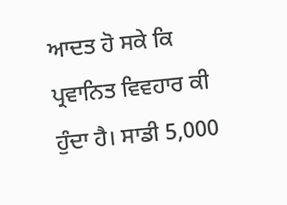ਆਦਤ ਹੋ ਸਕੇ ਕਿ ਪ੍ਰਵਾਨਿਤ ਵਿਵਹਾਰ ਕੀ ਹੁੰਦਾ ਹੈ। ਸਾਡੀ 5,000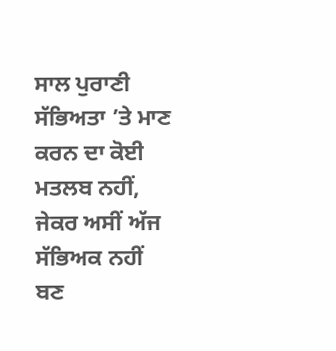ਸਾਲ ਪੁਰਾਣੀ ਸੱਭਿਅਤਾ ’ਤੇ ਮਾਣ ਕਰਨ ਦਾ ਕੋਈ ਮਤਲਬ ਨਹੀਂ, ਜੇਕਰ ਅਸੀਂ ਅੱਜ ਸੱਭਿਅਕ ਨਹੀਂ ਬਣ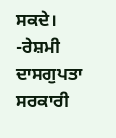ਸਕਦੇ।
-ਰੇਸ਼ਮੀ ਦਾਸਗੁਪਤਾ
ਸਰਕਾਰੀ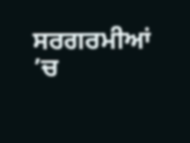ਸਰਗਰਮੀਆਂ ’ਚ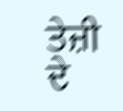ਤੇਜ਼ੀ ਦੇ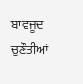ਬਾਵਜੂਦ ਚੁਣੌਤੀਆਂ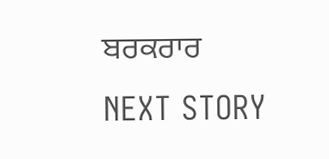ਬਰਕਰਾਰ
NEXT STORY